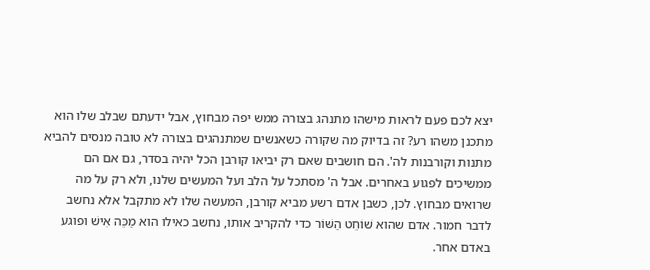יצא לכם פעם לראות מישהו מתנהג בצורה ממש יפה מבחוץ, אבל ידעתם שבלב שלו הוא מתכנן משהו רע? זה בדיוק מה שקורה כשאנשים שמתנהגים בצורה לא טובה מנסים להביא מתנות וקורבנות לה'. הם חושבים שאם רק יביאו קורבן הכל יהיה בסדר, גם אם הם ממשיכים לפגוע באחרים. אבל ה' מסתכל על הלב ועל המעשים שלנו, ולא רק על מה שרואים מבחוץ. לכן, כשבן אדם רשע מביא קורבן, המעשה שלו לא מתקבל אלא נחשב לדבר חמור. אדם שהוא שׁוֹחֵט הַשּׁוֹר כדי להקריב אותו, נחשב כאילו הוא מַכֵּה אִישׁ ופוגע באדם אחר.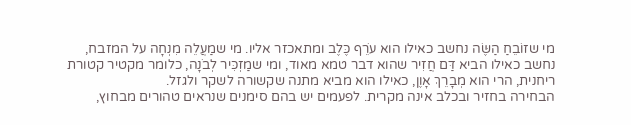מי שזוֹבֵחַ הַשֶּׂה נחשב כאילו הוא עֹרֵף כֶּלֶב ומתאכזר אליו. מי שמַעֲלֵה מִנְחָה על המזבח, נחשב כאילו הביא דַּם חֲזִיר שהוא דבר טמא מאוד, ומי שמַזְכִּיר לְבֹנָה, כלומר מקטיר קטורת ריחנית, הרי הוא מְבָרֵךְ אָוֶן, כאילו הוא מביא מתנה שקשורה לשקר ולגזל.
הבחירה בחזיר ובכלב אינה מקרית. לפעמים יש בהם סימנים שנראים טהורים מבחוץ,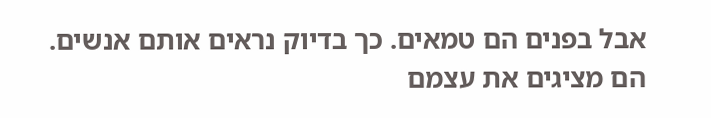אבל בפנים הם טמאים. כך בדיוק נראים אותם אנשים. הם מציגים את עצמם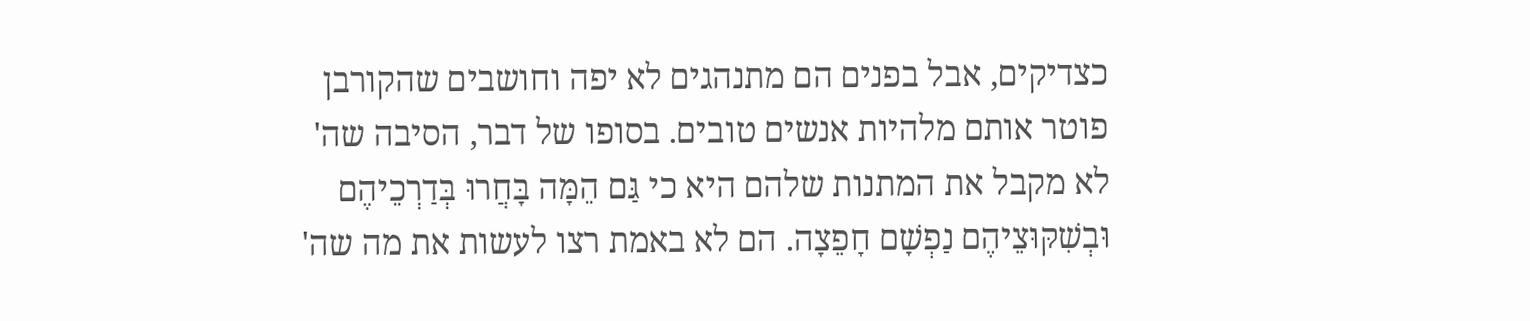כצדיקים, אבל בפנים הם מתנהגים לא יפה וחושבים שהקורבן פוטר אותם מלהיות אנשים טובים. בסופו של דבר, הסיבה שה' לא מקבל את המתנות שלהם היא כי גַּם הֵמָּה בָּחֲרוּ בְּדַרְכֵיהֶם וּבְשִׁקּוּצֵיהֶם נַפְשָׁם חָפֵצָה. הם לא באמת רצו לעשות את מה שה'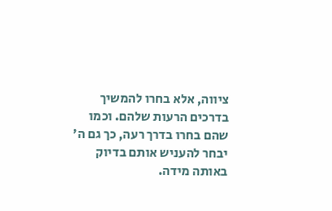ציווה, אלא בחרו להמשיך בדרכים הרעות שלהם. וכמו שהם בחרו בדרך רעה, כך גם ה' יבחר להעניש אותם בדיוק באותה מידה.